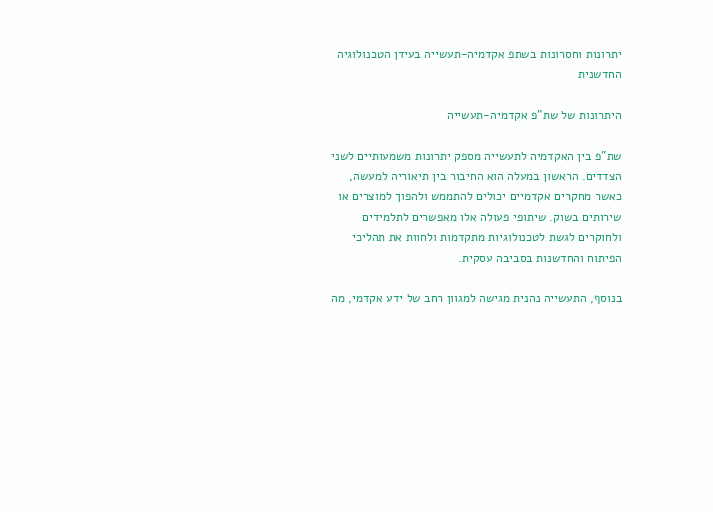יתרונות וחסרונות בשתפ אקדמיה-תעשייה בעידן הטכנולוגיה החדשנית

היתרונות של שת"פ אקדמיה-תעשייה

שת"פ בין האקדמיה לתעשייה מספק יתרונות משמעותיים לשני הצדדים. הראשון במעלה הוא החיבור בין תיאוריה למעשה, כאשר מחקרים אקדמיים יכולים להתממש ולהפוך למוצרים או שירותים בשוק. שיתופי פעולה אלו מאפשרים לתלמידים ולחוקרים לגשת לטכנולוגיות מתקדמות ולחוות את תהליכי הפיתוח והחדשנות בסביבה עסקית.

בנוסף, התעשייה נהנית מגישה למגוון רחב של ידע אקדמי, מה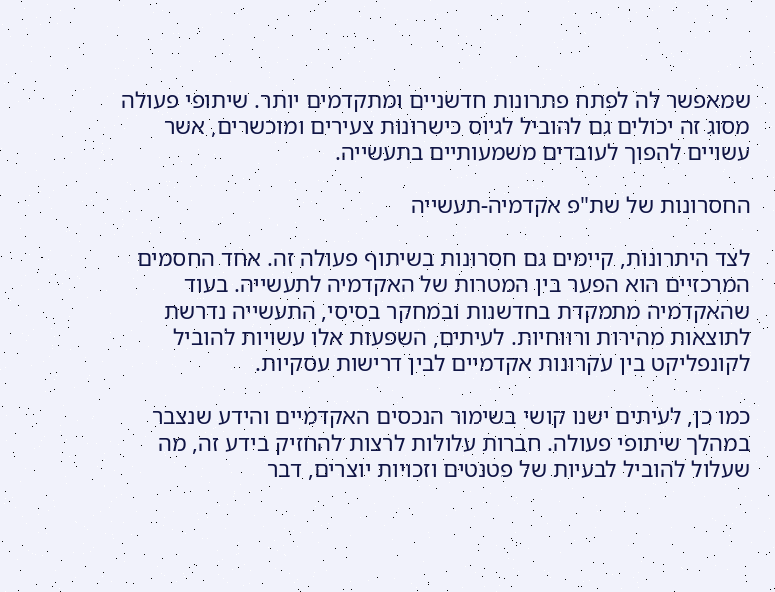שמאפשר לה לפתח פתרונות חדשניים ומתקדמים יותר. שיתופי פעולה מסוג זה יכולים גם להוביל לגיוס כישרונות צעירים ומוכשרים, אשר עשויים להפוך לעובדים משמעותיים בתעשייה.

החסרונות של שת"פ אקדמיה-תעשייה

לצד היתרונות, קיימים גם חסרונות בשיתוף פעולה זה. אחד החסמים המרכזיים הוא הפער בין המטרות של האקדמיה לתעשייה. בעוד שהאקדמיה מתמקדת בחדשנות ובמחקר בסיסי, התעשייה נדרשת לתוצאות מהירות ורווחיות. לעיתים, השפעות אלו עשויות להוביל לקונפליקט בין עקרונות אקדמיים לבין דרישות עסקיות.

כמו כן, לעיתים ישנו קושי בשימור הנכסים האקדמיים והידע שנצבר במהלך שיתופי פעולה. חברות עלולות לרצות להחזיק בידע זה, מה שעלול להוביל לבעיות של פטנטים וזכויות יוצרים, דבר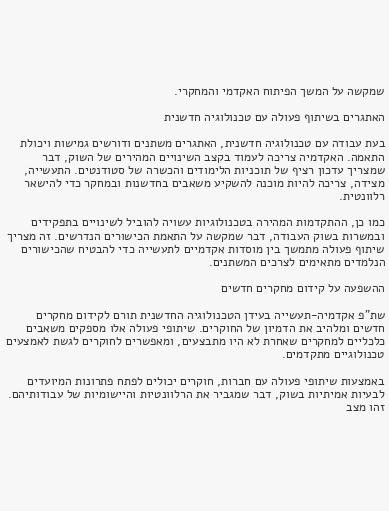שמקשה על המשך הפיתוח האקדמי והמחקרי.

האתגרים בשיתוף פעולה עם טכנולוגיה חדשנית

בעת עבודה עם טכנולוגיה חדשנית, האתגרים משתנים ודורשים גמישות ויכולת התאמה. האקדמיה צריכה לעמוד בקצב השינויים המהירים של השוק, דבר שמצריך עדכון רציף של תוכניות הלימודים והכשרה של סטודנטים. התעשייה, מצידה, צריכה להיות מוכנה להשקיע משאבים בחדשנות ובמחקר כדי להישאר רלוונטית.

כמו כן, ההתקדמות המהירה בטכנולוגיות עשויה להוביל לשינויים בתפקידים ובמשרות בשוק העבודה, דבר שמקשה על התאמת הכישורים הנדרשים. זה מצריך שיתוף פעולה מתמשך בין מוסדות אקדמיים לתעשייה כדי להבטיח שהכישורים הנלמדים מתאימים לצרכים המשתנים.

ההשפעה על קידום מחקרים חדשים

שת"פ אקדמיה-תעשייה בעידן הטכנולוגיה החדשנית תורם לקידום מחקרים חדשים ומלהיב את הדמיון של החוקרים. שיתופי פעולה אלו מספקים משאבים כלכליים למחקרים שאחרת לא היו מתבצעים, ומאפשרים לחוקרים לגשת לאמצעים טכנולוגיים מתקדמים.

באמצעות שיתופי פעולה עם חברות, חוקרים יכולים לפתח פתרונות המיועדים לבעיות אמיתיות בשוק, דבר שמגביר את הרלוונטיות והיישומיות של עבודותיהם. זהו מצב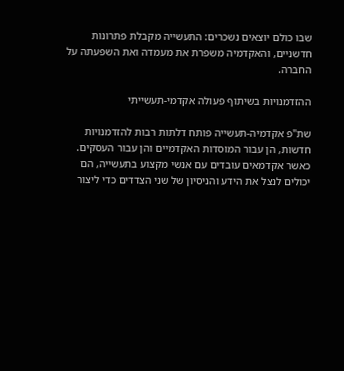שבו כולם יוצאים נשכרים: התעשייה מקבלת פתרונות חדשניים, והאקדמיה משפרת את מעמדה ואת השפעתה על החברה.

ההזדמנויות בשיתוף פעולה אקדמי-תעשייתי

שת"פ אקדמיה-תעשייה פותח דלתות רבות להזדמנויות חדשות, הן עבור המוסדות האקדמיים והן עבור העסקים. כאשר אקדמאים עובדים עם אנשי מקצוע בתעשייה, הם יכולים לנצל את הידע והניסיון של שני הצדדים כדי ליצור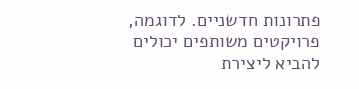פתרונות חדשניים. לדוגמה, פרויקטים משותפים יכולים להביא ליצירת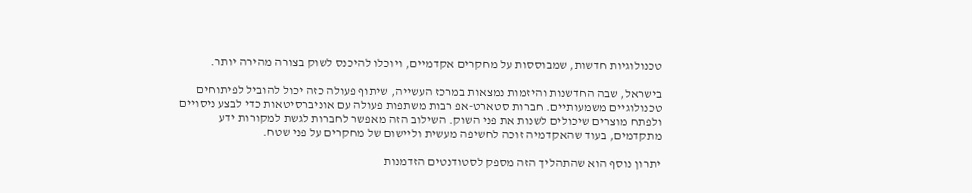טכנולוגיות חדשות, שמבוססות על מחקרים אקדמיים, ויוכלו להיכנס לשוק בצורה מהירה יותר.

בישראל, שבה החדשנות והיזמות נמצאות במרכז העשייה, שיתוף פעולה כזה יכול להוביל לפיתוחים טכנולוגיים משמעותיים. חברות סטארט-אפ רבות משתפות פעולה עם אוניברסיטאות כדי לבצע ניסויים ולפתח מוצרים שיכולים לשנות את פני השוק. השילוב הזה מאפשר לחברות לגשת למקורות ידע מתקדמים, בעוד שהאקדמיה זוכה לחשיפה מעשית וליישום של מחקרים על פני שטח.

יתרון נוסף הוא שהתהליך הזה מספק לסטודנטים הזדמנות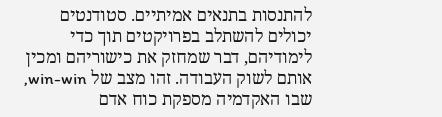להתנסות בתנאים אמיתיים. סטודנטים יכולים להשתלב בפרויקטים תוך כדי לימודיהם, דבר שמחזק את כישוריהם ומכין אותם לשוק העבודה. זהו מצב של win-win, שבו האקדמיה מספקת כוח אדם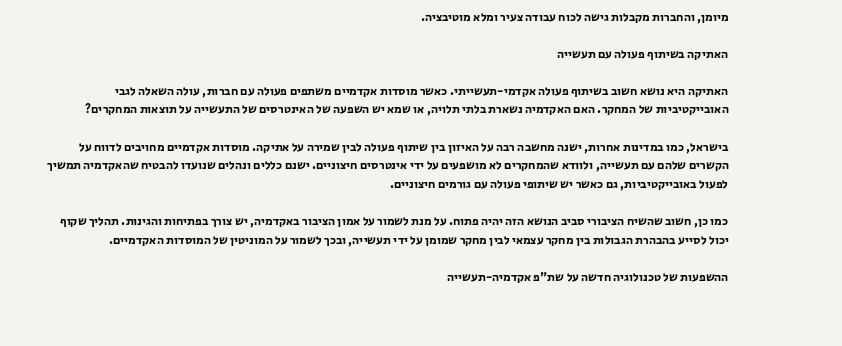מיומן, והחברות מקבלות גישה לכוח עבודה צעיר ומלא מוטיבציה.

האתיקה בשיתוף פעולה עם תעשייה

האתיקה היא נושא חשוב בשיתוף פעולה אקדמי-תעשייתי. כאשר מוסדות אקדמיים משתפים פעולה עם חברות, עולה השאלה לגבי האובייקטיביות של המחקר. האם האקדמיה נשארת בלתי תלויה, או שמא יש השפעה של האינטרסים של התעשייה על תוצאות המחקרים?

בישראל, כמו במדינות אחרות, ישנה מחשבה רבה על האיזון בין שיתוף פעולה לבין שמירה על אתיקה. מוסדות אקדמיים מחויבים לדווח על הקשרים שלהם עם תעשייה, ולוודא שהמחקרים לא מושפעים על ידי אינטרסים חיצוניים. ישנם כללים ונהלים שנועדו להבטיח שהאקדמיה תמשיך לפעול באובייקטיביות, גם כאשר יש שיתופי פעולה עם גורמים חיצוניים.

כמו כן, חשוב שהשיח הציבורי סביב הנושא הזה יהיה פתוח. על מנת לשמור על אמון הציבור באקדמיה, יש צורך בפתיחות והגינות. תהליך שקוף יכול לסייע בהבהרת הגבולות בין מחקר עצמאי לבין מחקר שמומן על ידי תעשייה, ובכך לשמור על המוניטין של המוסדות האקדמיים.

ההשפעות של טכנולוגיה חדשה על שת"פ אקדמיה-תעשייה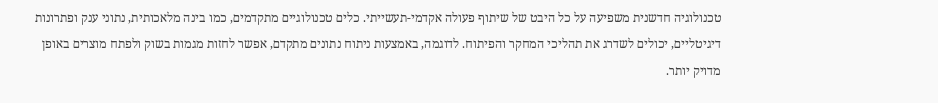טכנולוגיה חדשנית משפיעה על כל היבט של שיתוף פעולה אקדמי-תעשייתי. כלים טכנולוגיים מתקדמים, כמו בינה מלאכותית, נתוני ענק ופתרונות דיגיטליים, יכולים לשדרג את תהליכי המחקר והפיתוח. לדוגמה, באמצעות ניתוח נתונים מתקדם, אפשר לחזות מגמות בשוק ולפתח מוצרים באופן מדויק יותר.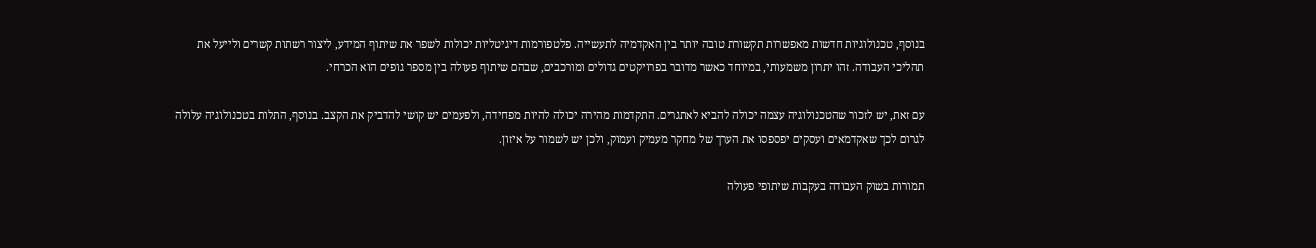בנוסף, טכנולוגיות חדשות מאפשרות תקשורת טובה יותר בין האקדמיה לתעשייה. פלטפורמות דיגיטליות יכולות לשפר את שיתוף המידע, ליצור רשתות קשרים ולייעל את תהליכי העבודה. זהו יתרון משמעותי, במיוחד כאשר מדובר בפרויקטים גדולים ומורכבים, שבהם שיתוף פעולה בין מספר גופים הוא הכרחי.

עם זאת, יש לזכור שהטכנולוגיה עצמה יכולה להביא לאתגרים. התקדמות מהירה יכולה להיות מפחידה, ולפעמים יש קושי להדביק את הקצב. בנוסף, התלות בטכנולוגיה עלולה לגרום לכך שאקדמאים ועסקים יפספסו את הערך של מחקר מעמיק ועמוק, ולכן יש לשמור על איזון.

תמורות בשוק העבודה בעקבות שיתופי פעולה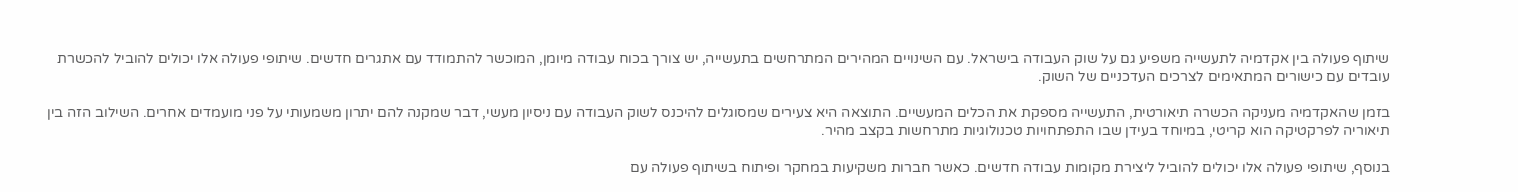שיתוף פעולה בין אקדמיה לתעשייה משפיע גם על שוק העבודה בישראל. עם השינויים המהירים המתרחשים בתעשייה, יש צורך בכוח עבודה מיומן, המוכשר להתמודד עם אתגרים חדשים. שיתופי פעולה אלו יכולים להוביל להכשרת עובדים עם כישורים המתאימים לצרכים העדכניים של השוק.

בזמן שהאקדמיה מעניקה הכשרה תיאורטית, התעשייה מספקת את הכלים המעשיים. התוצאה היא צעירים שמסוגלים להיכנס לשוק העבודה עם ניסיון מעשי, דבר שמקנה להם יתרון משמעותי על פני מועמדים אחרים. השילוב הזה בין תיאוריה לפרקטיקה הוא קריטי, במיוחד בעידן שבו התפתחויות טכנולוגיות מתרחשות בקצב מהיר.

בנוסף, שיתופי פעולה אלו יכולים להוביל ליצירת מקומות עבודה חדשים. כאשר חברות משקיעות במחקר ופיתוח בשיתוף פעולה עם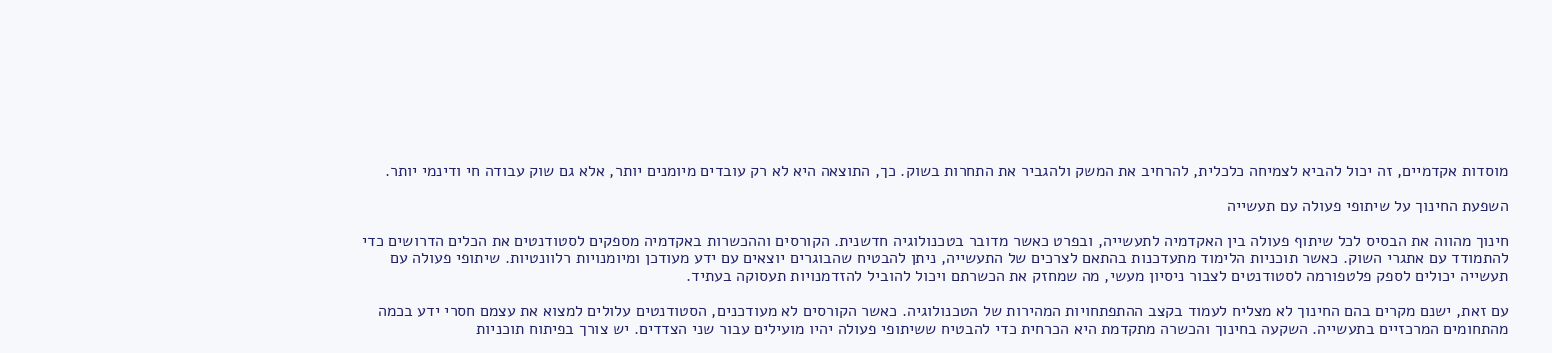מוסדות אקדמיים, זה יכול להביא לצמיחה כלכלית, להרחיב את המשק ולהגביר את התחרות בשוק. כך, התוצאה היא לא רק עובדים מיומנים יותר, אלא גם שוק עבודה חי ודינמי יותר.

השפעת החינוך על שיתופי פעולה עם תעשייה

חינוך מהווה את הבסיס לכל שיתוף פעולה בין האקדמיה לתעשייה, ובפרט כאשר מדובר בטכנולוגיה חדשנית. הקורסים וההכשרות באקדמיה מספקים לסטודנטים את הכלים הדרושים כדי להתמודד עם אתגרי השוק. כאשר תוכניות הלימוד מתעדכנות בהתאם לצרכים של התעשייה, ניתן להבטיח שהבוגרים יוצאים עם ידע מעודכן ומיומנויות רלוונטיות. שיתופי פעולה עם תעשייה יכולים לספק פלטפורמה לסטודנטים לצבור ניסיון מעשי, מה שמחזק את הכשרתם ויכול להוביל להזדמנויות תעסוקה בעתיד.

עם זאת, ישנם מקרים בהם החינוך לא מצליח לעמוד בקצב ההתפתחויות המהירות של הטכנולוגיה. כאשר הקורסים לא מעודכנים, הסטודנטים עלולים למצוא את עצמם חסרי ידע בכמה מהתחומים המרכזיים בתעשייה. השקעה בחינוך והכשרה מתקדמת היא הכרחית כדי להבטיח ששיתופי פעולה יהיו מועילים עבור שני הצדדים. יש צורך בפיתוח תוכניות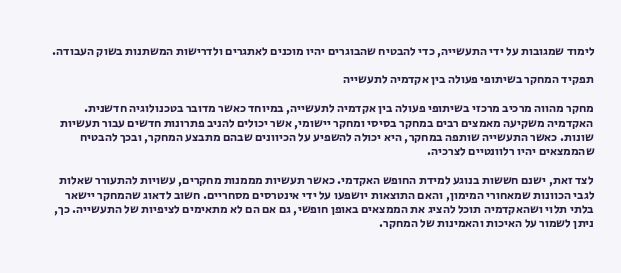לימוד שמגובות על ידי התעשייה, כדי להבטיח שהבוגרים יהיו מוכנים לאתגרים ולדרישות המשתנות בשוק העבודה.

תפקיד המחקר בשיתופי פעולה בין אקדמיה לתעשייה

מחקר מהווה מרכיב מרכזי בשיתופי פעולה בין אקדמיה לתעשייה, במיוחד כאשר מדובר בטכנולוגיה חדשנית. האקדמיה משקיעה מאמצים רבים במחקר בסיסי ומחקר יישומי, אשר יכולים להניב פתרונות חדשים עבור תעשיות שונות. כאשר התעשייה שותפה במחקר, היא יכולה להשפיע על הכיוונים שבהם מתבצע המחקר, ובכך להבטיח שהממצאים יהיו רלוונטיים לצרכיה.

לצד זאת, ישנם חששות בנוגע למידת החופש האקדמי. כאשר תעשיות מממנות מחקרים, עשויות להתעורר שאלות לגבי הכוונות שמאחורי המימון, והאם התוצאות יושפעו על ידי אינטרסים מסחריים. חשוב לדאוג שהמחקר יישאר בלתי תלוי ושהאקדמיה תוכל להציג את הממצאים באופן חופשי, גם אם הם לא מתאימים לציפיות של התעשייה. כך, ניתן לשמור על האיכות והאמינות של המחקר.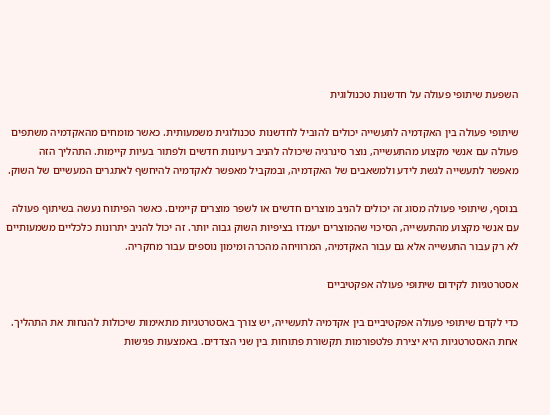השפעת שיתופי פעולה על חדשנות טכנולוגית

שיתופי פעולה בין האקדמיה לתעשייה יכולים להוביל לחדשנות טכנולוגית משמעותית. כאשר מומחים מהאקדמיה משתפים פעולה עם אנשי מקצוע מהתעשייה, נוצר סינרגיה שיכולה להניב רעיונות חדשים ולפתור בעיות קיימות. התהליך הזה מאפשר לתעשייה לגשת לידע ולמשאבים של האקדמיה, ובמקביל מאפשר לאקדמיה להיחשף לאתגרים המעשיים של השוק.

בנוסף, שיתופי פעולה מסוג זה יכולים להניב מוצרים חדשים או לשפר מוצרים קיימים. כאשר הפיתוח נעשה בשיתוף פעולה עם אנשי מקצוע מהתעשייה, הסיכוי שהמוצרים יעמדו בציפיות השוק גבוה יותר. זה יכול להניב יתרונות כלכליים משמעותיים לא רק עבור התעשייה אלא גם עבור האקדמיה, המרוויחה מהכרה ומימון נוספים עבור מחקריה.

אסטרטגיות לקידום שיתופי פעולה אפקטיביים

כדי לקדם שיתופי פעולה אפקטיביים בין אקדמיה לתעשייה, יש צורך באסטרטגיות מתאימות שיכולות להנחות את התהליך. אחת האסטרטגיות היא יצירת פלטפורמות תקשורת פתוחות בין שני הצדדים. באמצעות פגישות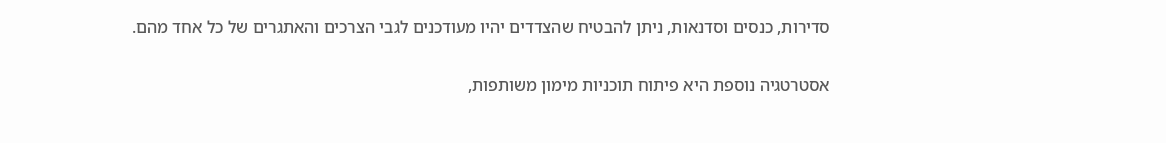סדירות, כנסים וסדנאות, ניתן להבטיח שהצדדים יהיו מעודכנים לגבי הצרכים והאתגרים של כל אחד מהם.

אסטרטגיה נוספת היא פיתוח תוכניות מימון משותפות,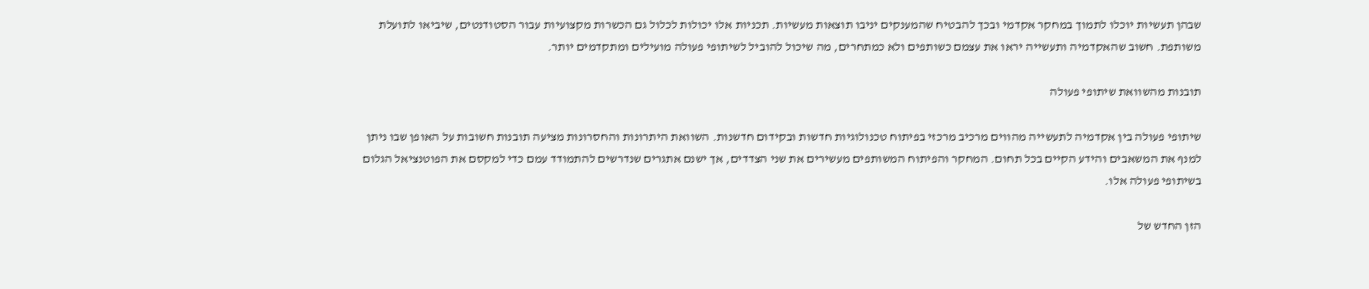שבהן תעשיות יוכלו לתמוך במחקר אקדמי ובכך להבטיח שהמענקים יניבו תוצאות מעשיות. תכניות אלו יכולות לכלול גם הכשרות מקצועיות עבור הסטודנטים, שיביאו לתועלת משותפת. חשוב שהאקדמיה ותעשייה יראו את עצמם כשותפים ולא כמתחרים, מה שיכול להוביל לשיתופי פעולה מועילים ומתקדמים יותר.

תובנות מהשוואת שיתופי פעולה

שיתופי פעולה בין אקדמיה לתעשייה מהווים מרכיב מרכזי בפיתוח טכנולוגיות חדשות ובקידום חדשנות. השוואת היתרונות והחסרונות מציעה תובנות חשובות על האופן שבו ניתן למנף את המשאבים והידע הקיים בכל תחום. המחקר והפיתוח המשותפים מעשירים את שני הצדדים, אך ישנם אתגרים שנדרשים להתמודד עמם כדי למקסם את הפוטנציאל הגלום בשיתופי פעולה אלו.

הזן החדש של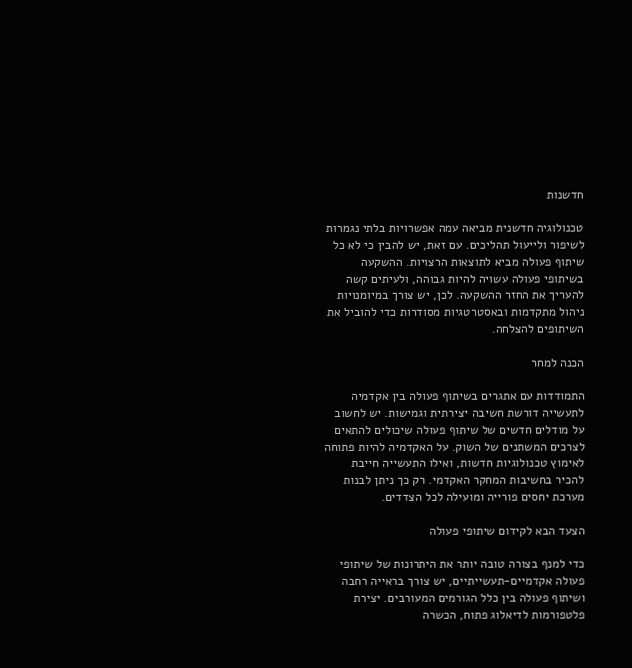חדשנות

טכנולוגיה חדשנית מביאה עמה אפשרויות בלתי נגמרות לשיפור ולייעול תהליכים. עם זאת, יש להבין כי לא כל שיתוף פעולה מביא לתוצאות הרצויות. ההשקעה בשיתופי פעולה עשויה להיות גבוהה, ולעיתים קשה להעריך את החזר ההשקעה. לכן, יש צורך במיומנויות ניהול מתקדמות ובאסטרטגיות מסודרות כדי להוביל את השיתופים להצלחה.

הכנה למחר

התמודדות עם אתגרים בשיתוף פעולה בין אקדמיה לתעשייה דורשת חשיבה יצירתית וגמישות. יש לחשוב על מודלים חדשים של שיתוף פעולה שיכולים להתאים לצרכים המשתנים של השוק. על האקדמיה להיות פתוחה לאימוץ טכנולוגיות חדשות, ואילו התעשייה חייבת להכיר בחשיבות המחקר האקדמי. רק כך ניתן לבנות מערכת יחסים פורייה ומועילה לכל הצדדים.

הצעד הבא לקידום שיתופי פעולה

כדי למנף בצורה טובה יותר את היתרונות של שיתופי פעולה אקדמיים-תעשייתיים, יש צורך בראייה רחבה ושיתוף פעולה בין כלל הגורמים המעורבים. יצירת פלטפורמות לדיאלוג פתוח, הכשרה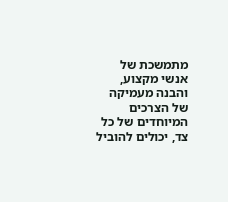מתמשכת של אנשי מקצוע, והבנה מעמיקה של הצרכים המיוחדים של כל צד, יכולים להוביל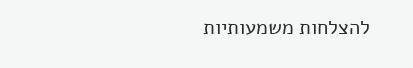להצלחות משמעותיות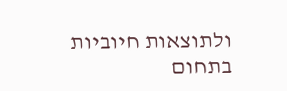ולתוצאות חיוביות בתחום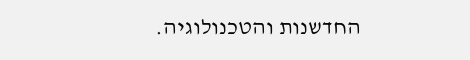החדשנות והטכנולוגיה.